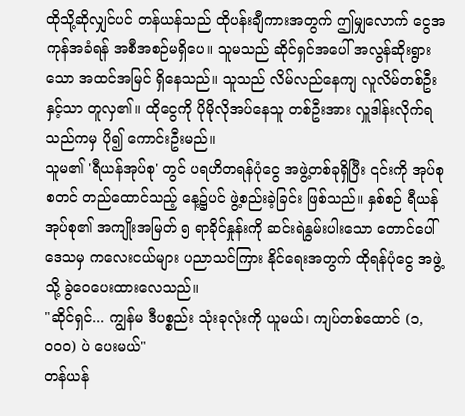ထိုသို့ဆိုလျှင်ပင် တန်ယန်သည် ထိုပန်းချီကားအတွက် ဤမျှလောက် ငွေအကုန်အခံရန် အစီအစဉ်မရှိပေ။ သူမသည် ဆိုင်ရှင်အပေါ် အလွန်ဆိုးရွားသော အထင်အမြင် ရှိနေသည်။ သူသည် လိမ်လည်နေကျ လူလိမ်တစ်ဦးနှင့်သာ တူလှ၏။ ထိုငွေကို ပိုမိုလိုအပ်နေသူ တစ်ဦးအား လှူဒါန်းလိုက်ရသည်ကမှ ပို၍ ကောင်းဦးမည်။
သူမ၏ 'ရီယန်အုပ်စု' တွင် ပရဟိတရန်ပုံငွေ အဖွဲ့တစ်ခုရှိပြီး ၎င်းကို အုပ်စုစတင် တည်ထောင်သည့် နေ့၌ပင် ဖွဲ့စည်းခဲ့ခြင်း ဖြစ်သည်။ နှစ်စဉ် ရီယန်အုပ်စု၏ အကျိုးအမြတ် ၅ ရာခိုင်နှုန်းကို ဆင်းရဲနွမ်းပါးသော တောင်ပေါ်ဒေသမှ ကလေးငယ်များ ပညာသင်ကြား နိုင်ရေးအတွက် ထိုရန်ပုံငွေ အဖွဲ့သို့ ခွဲဝေပေးထားလေသည်။
"ဆိုင်ရှင်... ကျွန်မ ဒီပစ္စည်း သုံးခုလုံးကို ယူမယ်၊ ကျပ်တစ်ထောင် (၁,၀၀၀) ပဲ ပေးမယ်"
တန်ယန်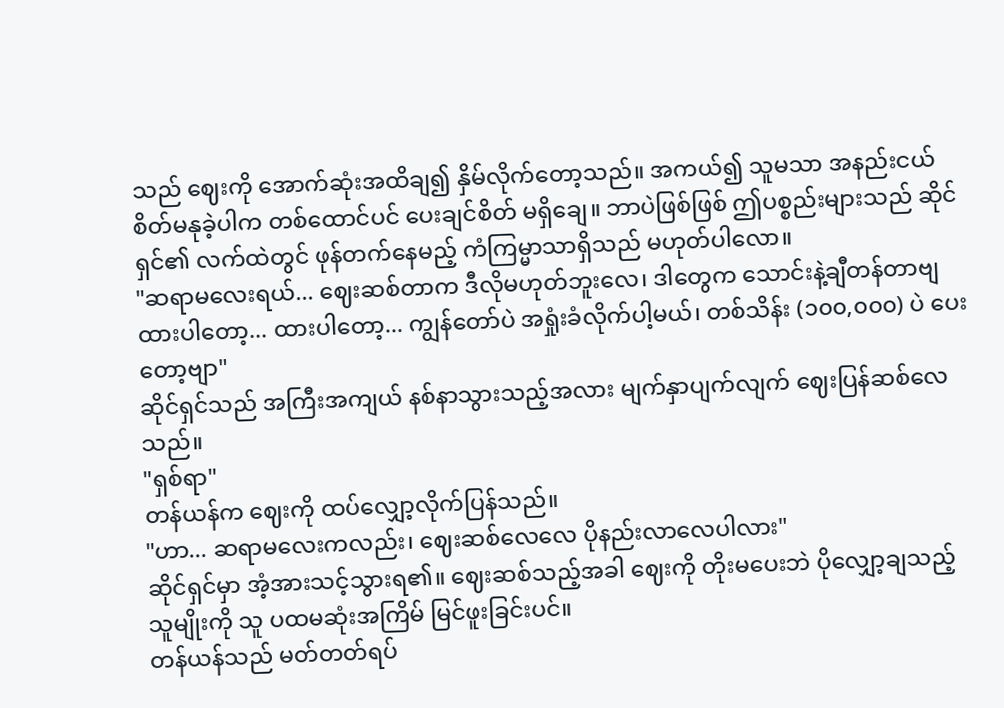သည် ဈေးကို အောက်ဆုံးအထိချ၍ နှိမ်လိုက်တော့သည်။ အကယ်၍ သူမသာ အနည်းငယ် စိတ်မနုခဲ့ပါက တစ်ထောင်ပင် ပေးချင်စိတ် မရှိချေ။ ဘာပဲဖြစ်ဖြစ် ဤပစ္စည်းများသည် ဆိုင်ရှင်၏ လက်ထဲတွင် ဖုန်တက်နေမည့် ကံကြမ္မာသာရှိသည် မဟုတ်ပါလော။
"ဆရာမလေးရယ်... ဈေးဆစ်တာက ဒီလိုမဟုတ်ဘူးလေ၊ ဒါတွေက သောင်းနဲ့ချီတန်တာဗျ ထားပါတော့... ထားပါတော့... ကျွန်တော်ပဲ အရှုံးခံလိုက်ပါ့မယ်၊ တစ်သိန်း (၁၀၀,၀၀၀) ပဲ ပေးတော့ဗျာ"
ဆိုင်ရှင်သည် အကြီးအကျယ် နစ်နာသွားသည့်အလား မျက်နှာပျက်လျက် ဈေးပြန်ဆစ်လေသည်။
"ရှစ်ရာ"
တန်ယန်က ဈေးကို ထပ်လျှော့လိုက်ပြန်သည်။
"ဟာ... ဆရာမလေးကလည်း၊ ဈေးဆစ်လေလေ ပိုနည်းလာလေပါလား"
ဆိုင်ရှင်မှာ အံ့အားသင့်သွားရ၏။ ဈေးဆစ်သည့်အခါ ဈေးကို တိုးမပေးဘဲ ပိုလျှော့ချသည့် သူမျိုးကို သူ ပထမဆုံးအကြိမ် မြင်ဖူးခြင်းပင်။
တန်ယန်သည် မတ်တတ်ရပ်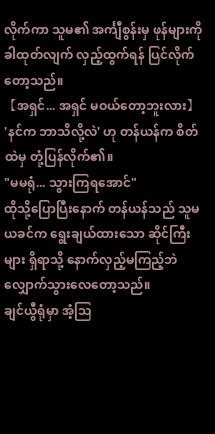လိုက်ကာ သူမ၏ အင်္ကျီစွန်းမှ ဖုန်များကို ခါထုတ်လျက် လှည့်ထွက်ရန် ပြင်လိုက်တော့သည်။
【အရှင်... အရှင် မဝယ်တော့ဘူးလား】
'နင်က ဘာသိလို့လဲ' ဟု တန်ယန်က စိတ်ထဲမှ တုံ့ပြန်လိုက်၏။
"မမရုံ... သွားကြရအောင်"
ထိုသို့ပြောပြီးနောက် တန်ယန်သည် သူမယခင်က ရွေးချယ်ထားသော ဆိုင်ကြီးများ ရှိရာသို့ နောက်လှည့်မကြည့်ဘဲ လျှောက်သွားလေတော့သည်။
ချင်ယွီရုံမှာ အံ့သြ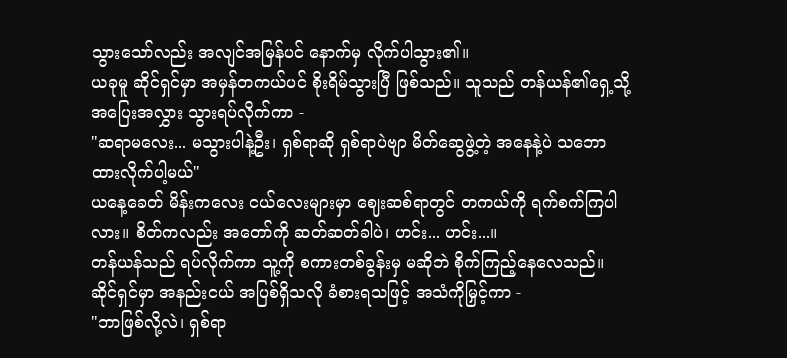သွားသော်လည်း အလျင်အမြန်ပင် နောက်မှ လိုက်ပါသွား၏။
ယခုမူ ဆိုင်ရှင်မှာ အမှန်တကယ်ပင် စိုးရိမ်သွားပြီ ဖြစ်သည်။ သူသည် တန်ယန်၏ရှေ့သို့ အပြေးအလွှား သွားရပ်လိုက်ကာ -
"ဆရာမလေး... မသွားပါနဲ့ဦး၊ ရှစ်ရာဆို ရှစ်ရာပဲဗျာ မိတ်ဆွေဖွဲ့တဲ့ အနေနဲ့ပဲ သဘောထားလိုက်ပါ့မယ်"
ယနေ့ခေတ် မိန်းကလေး ငယ်လေးများမှာ ဈေးဆစ်ရာတွင် တကယ်ကို ရက်စက်ကြပါလား။ စိတ်ကလည်း အတော်ကို ဆတ်ဆတ်ခါပဲ၊ ဟင်း... ဟင်း...။
တန်ယန်သည် ရပ်လိုက်ကာ သူ့ကို စကားတစ်ခွန်းမှ မဆိုဘဲ စိုက်ကြည့်နေလေသည်။
ဆိုင်ရှင်မှာ အနည်းငယ် အပြစ်ရှိသလို ခံစားရသဖြင့် အသံကိုမြှင့်ကာ -
"ဘာဖြစ်လို့လဲ၊ ရှစ်ရာ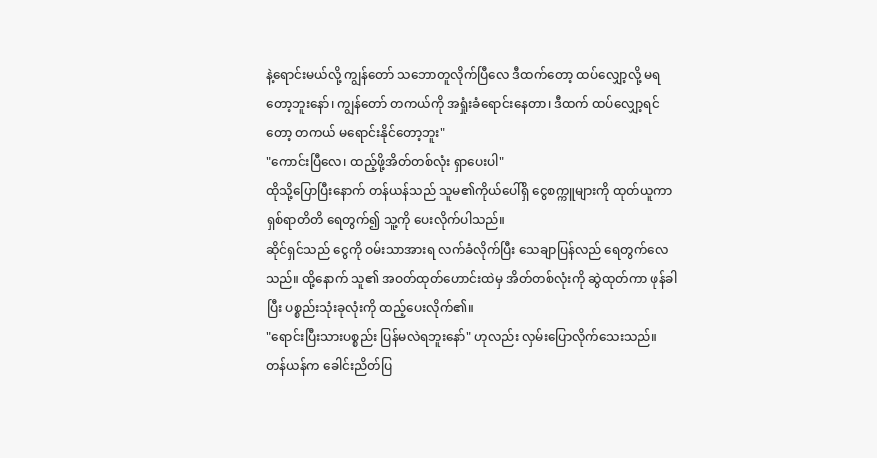နဲ့ရောင်းမယ်လို့ ကျွန်တော် သဘောတူလိုက်ပြီလေ ဒီထက်တော့ ထပ်လျှော့လို့ မရတော့ဘူးနော်၊ ကျွန်တော် တကယ်ကို အရှုံးခံရောင်းနေတာ၊ ဒီထက် ထပ်လျှော့ရင်တော့ တကယ် မရောင်းနိုင်တော့ဘူး"
"ကောင်းပြီလေ၊ ထည့်ဖို့အိတ်တစ်လုံး ရှာပေးပါ"
ထိုသို့ပြောပြီးနောက် တန်ယန်သည် သူမ၏ကိုယ်ပေါ်ရှိ ငွေစက္ကူများကို ထုတ်ယူကာ ရှစ်ရာတိတိ ရေတွက်၍ သူ့ကို ပေးလိုက်ပါသည်။
ဆိုင်ရှင်သည် ငွေကို ဝမ်းသာအားရ လက်ခံလိုက်ပြီး သေချာပြန်လည် ရေတွက်လေသည်။ ထို့နောက် သူ၏ အဝတ်ထုတ်ဟောင်းထဲမှ အိတ်တစ်လုံးကို ဆွဲထုတ်ကာ ဖုန်ခါပြီး ပစ္စည်းသုံးခုလုံးကို ထည့်ပေးလိုက်၏။
"ရောင်းပြီးသားပစ္စည်း ပြန်မလဲရဘူးနော်" ဟုလည်း လှမ်းပြောလိုက်သေးသည်။
တန်ယန်က ခေါင်းညိတ်ပြ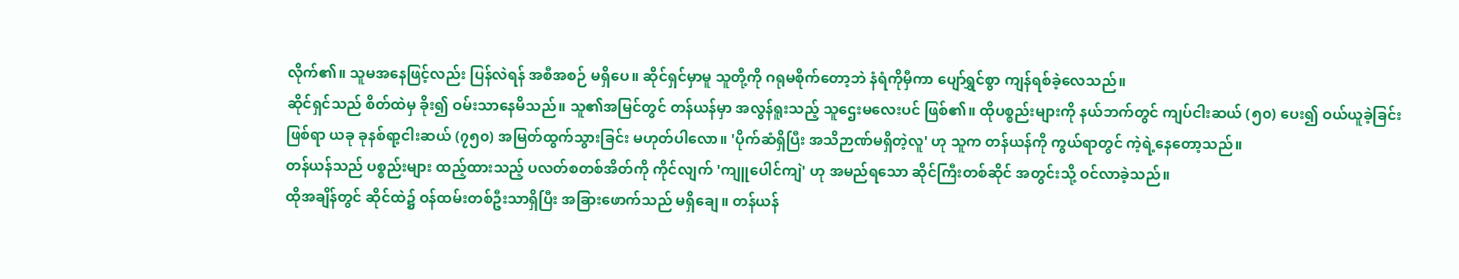လိုက်၏။ သူမအနေဖြင့်လည်း ပြန်လဲရန် အစီအစဉ် မရှိပေ။ ဆိုင်ရှင်မှာမူ သူတို့ကို ဂရုမစိုက်တော့ဘဲ နံရံကိုမှီကာ ပျော်ရွှင်စွာ ကျန်ရစ်ခဲ့လေသည်။
ဆိုင်ရှင်သည် စိတ်ထဲမှ ခိုး၍ ဝမ်းသာနေမိသည်။ သူ၏အမြင်တွင် တန်ယန်မှာ အလွန်ရူးသည့် သူဌေးမလေးပင် ဖြစ်၏။ ထိုပစ္စည်းများကို နယ်ဘက်တွင် ကျပ်ငါးဆယ် (၅၀) ပေး၍ ဝယ်ယူခဲ့ခြင်းဖြစ်ရာ ယခု ခုနစ်ရာ့ငါးဆယ် (၇၅၀) အမြတ်ထွက်သွားခြင်း မဟုတ်ပါလော။ 'ပိုက်ဆံရှိပြီး အသိဉာဏ်မရှိတဲ့လူ' ဟု သူက တန်ယန်ကို ကွယ်ရာတွင် ကဲ့ရဲ့နေတော့သည်။
တန်ယန်သည် ပစ္စည်းများ ထည့်ထားသည့် ပလတ်စတစ်အိတ်ကို ကိုင်လျက် 'ကျူပေါင်ကျဲ' ဟု အမည်ရသော ဆိုင်ကြီးတစ်ဆိုင် အတွင်းသို့ ဝင်လာခဲ့သည်။
ထိုအချိန်တွင် ဆိုင်ထဲ၌ ဝန်ထမ်းတစ်ဦးသာရှိပြီး အခြားဖောက်သည် မရှိချေ။ တန်ယန်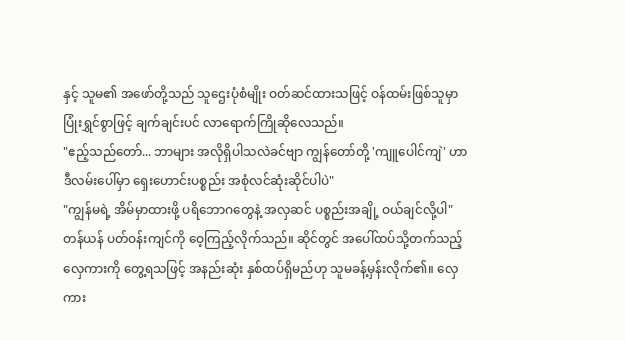နှင့် သူမ၏ အဖော်တို့သည် သူဌေးပုံစံမျိုး ဝတ်ဆင်ထားသဖြင့် ဝန်ထမ်းဖြစ်သူမှာ ပြုံးရွှင်စွာဖြင့် ချက်ချင်းပင် လာရောက်ကြိုဆိုလေသည်။
"ဧည့်သည်တော်... ဘာများ အလိုရှိပါသလဲခင်ဗျာ ကျွန်တော်တို့ 'ကျူပေါင်ကျဲ' ဟာ ဒီလမ်းပေါ်မှာ ရှေးဟောင်းပစ္စည်း အစုံလင်ဆုံးဆိုင်ပါပဲ"
"ကျွန်မရဲ့ အိမ်မှာထားဖို့ ပရိဘောဂတွေနဲ့ အလှဆင် ပစ္စည်းအချို့ ဝယ်ချင်လို့ပါ"
တန်ယန် ပတ်ဝန်းကျင်ကို ဝေ့ကြည့်လိုက်သည်။ ဆိုင်တွင် အပေါ်ထပ်သို့တက်သည့် လှေကားကို တွေ့ရသဖြင့် အနည်းဆုံး နှစ်ထပ်ရှိမည်ဟု သူမခန့်မှန်းလိုက်၏။ လှေကား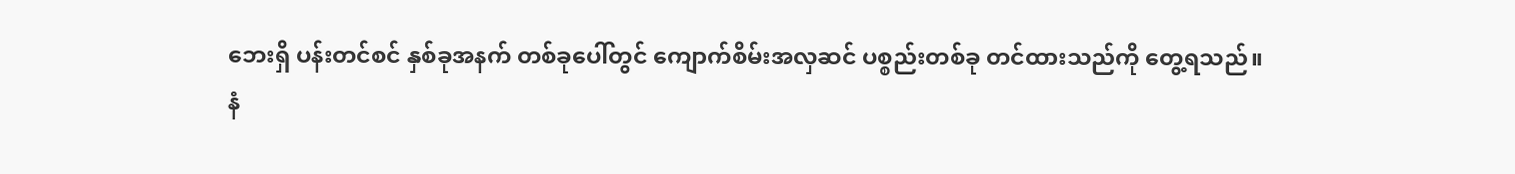ဘေးရှိ ပန်းတင်စင် နှစ်ခုအနက် တစ်ခုပေါ်တွင် ကျောက်စိမ်းအလှဆင် ပစ္စည်းတစ်ခု တင်ထားသည်ကို တွေ့ရသည်။
နံ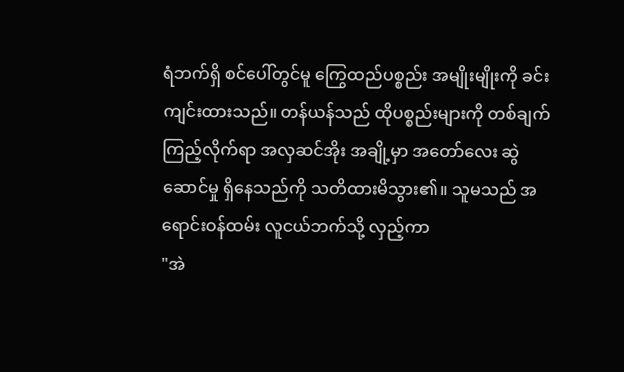ရံဘက်ရှိ စင်ပေါ်တွင်မူ ကြွေထည်ပစ္စည်း အမျိုးမျိုးကို ခင်းကျင်းထားသည်။ တန်ယန်သည် ထိုပစ္စည်းများကို တစ်ချက်ကြည့်လိုက်ရာ အလှဆင်အိုး အချို့မှာ အတော်လေး ဆွဲဆောင်မှု ရှိနေသည်ကို သတိထားမိသွား၏။ သူမသည် အရောင်းဝန်ထမ်း လူငယ်ဘက်သို့ လှည့်ကာ
"အဲ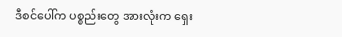ဒီစင်ပေါ်က ပစ္စည်းတွေ အားလုံးက ရှေး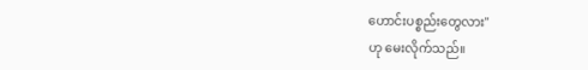ဟောင်းပစ္စည်းတွေလား"
ဟု မေးလိုက်သည်။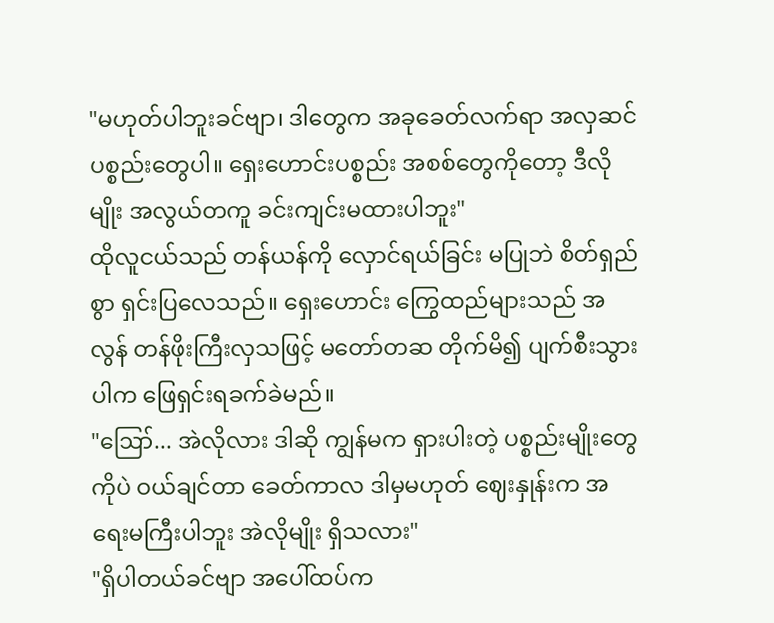"မဟုတ်ပါဘူးခင်ဗျာ၊ ဒါတွေက အခုခေတ်လက်ရာ အလှဆင် ပစ္စည်းတွေပါ။ ရှေးဟောင်းပစ္စည်း အစစ်တွေကိုတော့ ဒီလိုမျိုး အလွယ်တကူ ခင်းကျင်းမထားပါဘူး"
ထိုလူငယ်သည် တန်ယန်ကို လှောင်ရယ်ခြင်း မပြုဘဲ စိတ်ရှည်စွာ ရှင်းပြလေသည်။ ရှေးဟောင်း ကြွေထည်များသည် အလွန် တန်ဖိုးကြီးလှသဖြင့် မတော်တဆ တိုက်မိ၍ ပျက်စီးသွားပါက ဖြေရှင်းရခက်ခဲမည်။
"ဪ... အဲလိုလား ဒါဆို ကျွန်မက ရှားပါးတဲ့ ပစ္စည်းမျိုးတွေကိုပဲ ဝယ်ချင်တာ ခေတ်ကာလ ဒါမှမဟုတ် ဈေးနှုန်းက အရေးမကြီးပါဘူး အဲလိုမျိုး ရှိသလား"
"ရှိပါတယ်ခင်ဗျာ အပေါ်ထပ်က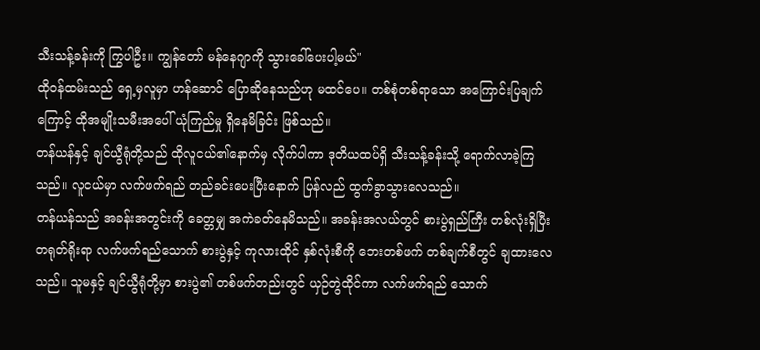သီးသန့်ခန်းကို ကြွပါဦး။ ကျွန်တော် မန်နေဂျာကို သွားခေါ်ပေးပါ့မယ်"
ထိုဝန်ထမ်းသည် ရှေ့မှလူမှာ ဟန်ဆောင် ပြောဆိုနေသည်ဟု မထင်ပေ။ တစ်စုံတစ်ရာသော အကြောင်းပြချက်ကြောင့် ထိုအမျိုးသမီးအပေါ် ယုံကြည်မှု ရှိနေမိခြင်း ဖြစ်သည်။
တန်ယန်နှင့် ချင်ယွီရုံတို့သည် ထိုလူငယ်၏နောက်မှ လိုက်ပါကာ ဒုတိယထပ်ရှိ သီးသန့်ခန်းသို့ ရောက်လာခဲ့ကြသည်။ လူငယ်မှာ လက်ဖက်ရည် တည်ခင်းပေးပြီးနောက် ပြန်လည် ထွက်ခွာသွားလေသည်။
တန်ယန်သည် အခန်းအတွင်းကို ခေတ္တမျှ အကဲခတ်နေမိသည်။ အခန်းအလယ်တွင် စားပွဲရှည်ကြီး တစ်လုံးရှိပြီး တရုတ်ရိုးရာ လက်ဖက်ရည်သောက် စားပွဲနှင့် ကုလားထိုင် နှစ်လုံးစီကို ဘေးတစ်ဖက် တစ်ချက်စီတွင် ချထားလေသည်။ သူမနှင့် ချင်ယွီရုံတို့မှာ စားပွဲ၏ တစ်ဖက်တည်းတွင် ယှဉ်တွဲထိုင်ကာ လက်ဖက်ရည် သောက်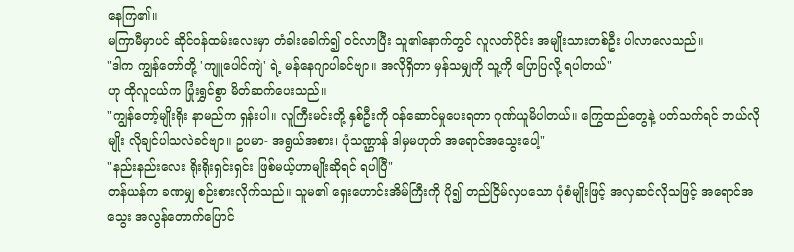နေကြ၏။
မကြာမီမှာပင် ဆိုင်ဝန်ထမ်းလေးမှာ တံခါးခေါက်၍ ဝင်လာပြီး သူ၏နောက်တွင် လူလတ်ပိုင်း အမျိုးသားတစ်ဦး ပါလာလေသည်။
"ဒါက ကျွန်တော်တို့ 'ကျူပေါင်ကျဲ' ရဲ့ မန်နေဂျာပါခင်ဗျာ။ အလိုရှိတာ မှန်သမျှကို သူ့ကို ပြောပြလို့ ရပါတယ်"
ဟု ထိုလူငယ်က ပြုံးရွှင်စွာ မိတ်ဆက်ပေးသည်။
"ကျွန်တော့်မျိုးရိုး နာမည်က ရှန်းပါ။ လူကြီးမင်းတို့ နှစ်ဦးကို ဝန်ဆောင်မှုပေးရတာ ဂုဏ်ယူမိပါတယ်။ ကြွေထည်တွေနဲ့ ပတ်သက်ရင် ဘယ်လိုမျိုး လိုချင်ပါသလဲခင်ဗျာ။ ဥပမာ- အရွယ်အစား၊ ပုံသဏ္ဌာန် ဒါမှမဟုတ် အရောင်အသွေးပေါ့"
"နည်းနည်းလေး ရိုးရိုးရှင်းရှင်း ဖြစ်မယ့်ဟာမျိုးဆိုရင် ရပါပြီ"
တန်ယန်က ခဏမျှ စဉ်းစားလိုက်သည်။ သူမ၏ ရှေးဟောင်းအိမ်ကြီးကို ပို၍ တည်ငြိမ်လှပသော ပုံစံမျိုးဖြင့် အလှဆင်လိုသဖြင့် အရောင်အသွေး အလွန်တောက်ပြောင်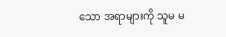သော အရာများကို သူမ မ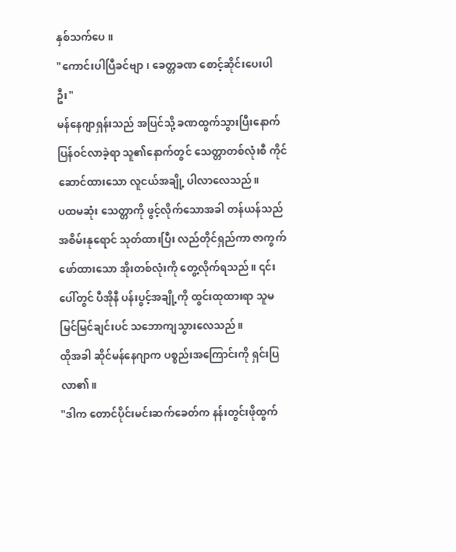နှစ်သက်ပေ။
"ကောင်းပါပြီခင်ဗျာ၊ ခေတ္တခဏ စောင့်ဆိုင်းပေးပါဦး"
မန်နေဂျာရှန်းသည် အပြင်သို့ ခဏထွက်သွားပြီးနောက် ပြန်ဝင်လာခဲ့ရာ သူ၏နောက်တွင် သေတ္တာတစ်လုံးစီ ကိုင်ဆောင်ထားသော လူငယ်အချို့ ပါလာလေသည်။
ပထမဆုံး သေတ္တာကို ဖွင့်လိုက်သောအခါ တန်ယန်သည် အစိမ်းနုရောင် သုတ်ထားပြီး လည်တိုင်ရှည်ကာ ဇာကွက်ဖော်ထားသော အိုးတစ်လုံးကို တွေ့လိုက်ရသည်။ ၎င်းပေါ်တွင် ပီအိုနီ ပန်းပွင့်အချို့ကို ထွင်းထုထားရာ သူမ မြင်မြင်ချင်းပင် သဘောကျသွားလေသည်။
ထိုအခါ ဆိုင်မန်နေဂျာက ပစ္စည်းအကြောင်းကို ရှင်းပြလာ၏။
"ဒါက တောင်ပိုင်းမင်းဆက်ခေတ်က နန်းတွင်းဖိုထွက်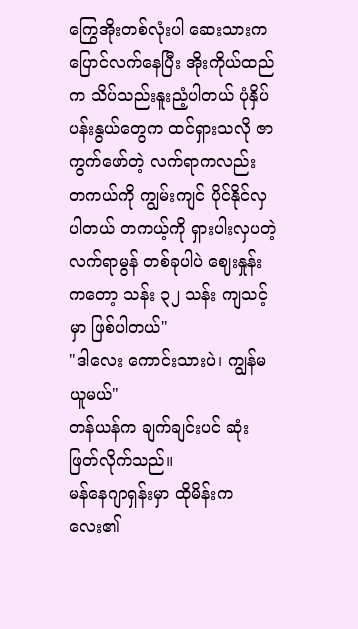ကြွေအိုးတစ်လုံးပါ ဆေးသားက ပြောင်လက်နေပြီး အိုးကိုယ်ထည်က သိပ်သည်းနူးညံ့ပါတယ် ပုံနှိပ်ပန်းနွယ်တွေက ထင်ရှားသလို ဇာကွက်ဖော်တဲ့ လက်ရာကလည်း တကယ်ကို ကျွမ်းကျင် ပိုင်နိုင်လှပါတယ် တကယ့်ကို ရှားပါးလှပတဲ့ လက်ရာမွန် တစ်ခုပါပဲ ဈေးနှုန်းကတော့ သန်း ၃၂ သန်း ကျသင့်မှာ ဖြစ်ပါတယ်"
"ဒါလေး ကောင်းသားပဲ၊ ကျွန်မ ယူမယ်"
တန်ယန်က ချက်ချင်းပင် ဆုံးဖြတ်လိုက်သည်။
မန်နေဂျာရှန်းမှာ ထိုမိန်းကလေး၏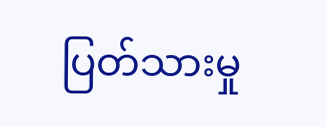ပြတ်သားမှု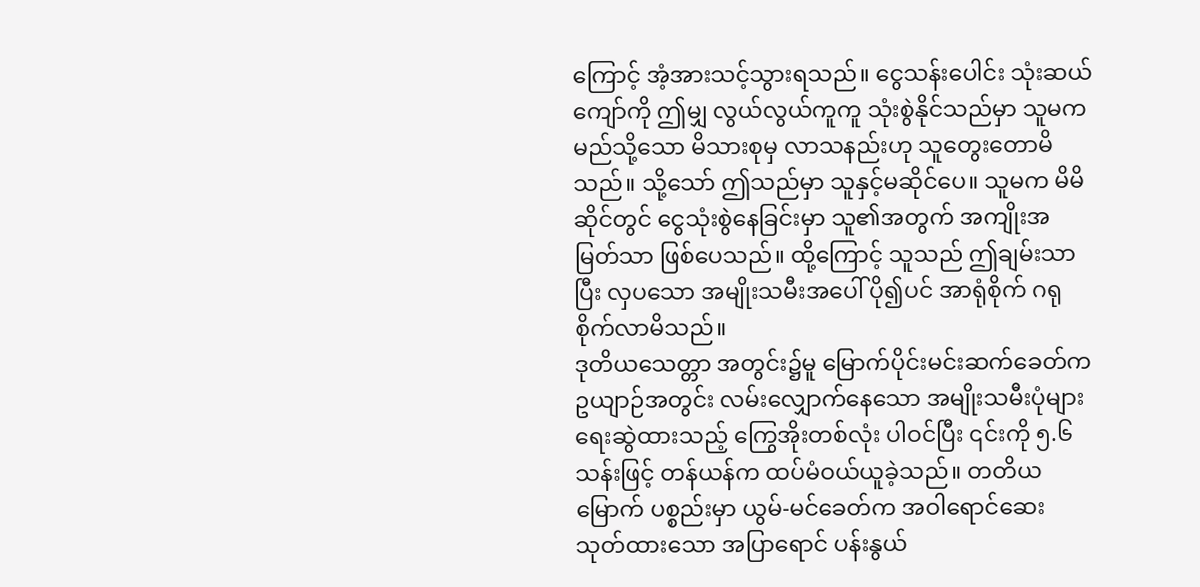ကြောင့် အံ့အားသင့်သွားရသည်။ ငွေသန်းပေါင်း သုံးဆယ်ကျော်ကို ဤမျှ လွယ်လွယ်ကူကူ သုံးစွဲနိုင်သည်မှာ သူမက မည်သို့သော မိသားစုမှ လာသနည်းဟု သူတွေးတောမိသည်။ သို့သော် ဤသည်မှာ သူနှင့်မဆိုင်ပေ။ သူမက မိမိဆိုင်တွင် ငွေသုံးစွဲနေခြင်းမှာ သူ၏အတွက် အကျိုးအမြတ်သာ ဖြစ်ပေသည်။ ထို့ကြောင့် သူသည် ဤချမ်းသာပြီး လှပသော အမျိုးသမီးအပေါ် ပို၍ပင် အာရုံစိုက် ဂရုစိုက်လာမိသည်။
ဒုတိယသေတ္တာ အတွင်း၌မူ မြောက်ပိုင်းမင်းဆက်ခေတ်က ဥယျာဉ်အတွင်း လမ်းလျှောက်နေသော အမျိုးသမီးပုံများ ရေးဆွဲထားသည့် ကြွေအိုးတစ်လုံး ပါဝင်ပြီး ၎င်းကို ၅.၆ သန်းဖြင့် တန်ယန်က ထပ်မံဝယ်ယူခဲ့သည်။ တတိယမြောက် ပစ္စည်းမှာ ယွမ်-မင်ခေတ်က အဝါရောင်ဆေး သုတ်ထားသော အပြာရောင် ပန်းနွယ်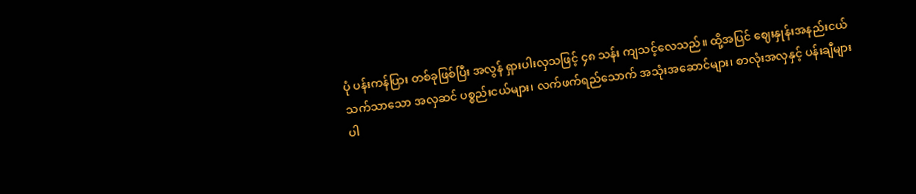ပုံ ပန်းကန်ပြား တစ်ခုဖြစ်ပြီး အလွန် ရှားပါးလှသဖြင့် ၄၈ သန်း ကျသင့်လေသည်။ ထို့အပြင် ဈေးနှုန်းအနည်းငယ် သက်သာသော အလှဆင် ပစ္စည်းငယ်များ၊ လက်ဖက်ရည်သောက် အသုံးအဆောင်များ၊ စာလုံးအလှနှင့် ပန်းချီများပါ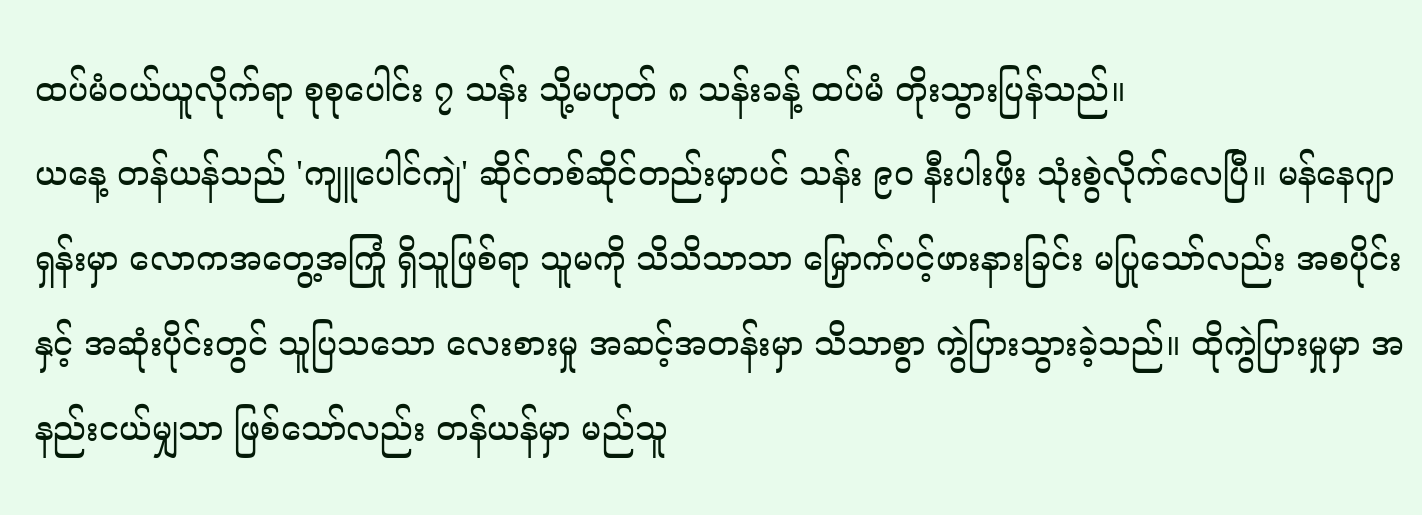ထပ်မံဝယ်ယူလိုက်ရာ စုစုပေါင်း ၇ သန်း သို့မဟုတ် ၈ သန်းခန့် ထပ်မံ တိုးသွားပြန်သည်။
ယနေ့ တန်ယန်သည် 'ကျူပေါင်ကျဲ' ဆိုင်တစ်ဆိုင်တည်းမှာပင် သန်း ၉၀ နီးပါးဖိုး သုံးစွဲလိုက်လေပြီ။ မန်နေဂျာရှန်းမှာ လောကအတွေ့အကြုံ ရှိသူဖြစ်ရာ သူမကို သိသိသာသာ မြှောက်ပင့်ဖားနားခြင်း မပြုသော်လည်း အစပိုင်းနှင့် အဆုံးပိုင်းတွင် သူပြသသော လေးစားမှု အဆင့်အတန်းမှာ သိသာစွာ ကွဲပြားသွားခဲ့သည်။ ထိုကွဲပြားမှုမှာ အနည်းငယ်မျှသာ ဖြစ်သော်လည်း တန်ယန်မှာ မည်သူ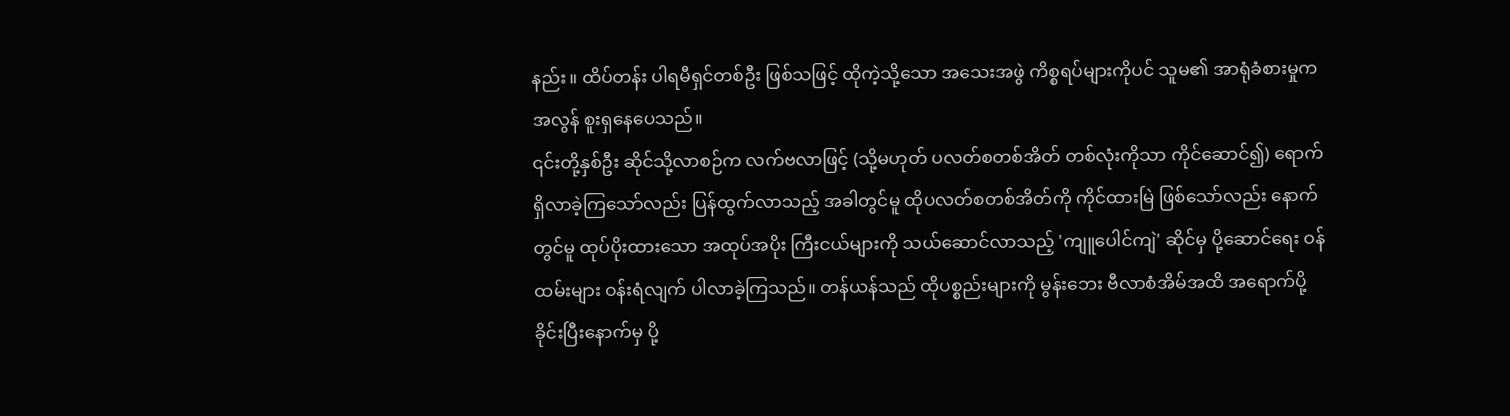နည်း။ ထိပ်တန်း ပါရမီရှင်တစ်ဦး ဖြစ်သဖြင့် ထိုကဲ့သို့သော အသေးအဖွဲ ကိစ္စရပ်များကိုပင် သူမ၏ အာရုံခံစားမှုက အလွန် စူးရှနေပေသည်။
၎င်းတို့နှစ်ဦး ဆိုင်သို့လာစဉ်က လက်ဗလာဖြင့် (သို့မဟုတ် ပလတ်စတစ်အိတ် တစ်လုံးကိုသာ ကိုင်ဆောင်၍) ရောက်ရှိလာခဲ့ကြသော်လည်း ပြန်ထွက်လာသည့် အခါတွင်မူ ထိုပလတ်စတစ်အိတ်ကို ကိုင်ထားမြဲ ဖြစ်သော်လည်း နောက်တွင်မူ ထုပ်ပိုးထားသော အထုပ်အပိုး ကြီးငယ်များကို သယ်ဆောင်လာသည့် 'ကျူပေါင်ကျဲ' ဆိုင်မှ ပို့ဆောင်ရေး ဝန်ထမ်းများ ဝန်းရံလျက် ပါလာခဲ့ကြသည်။ တန်ယန်သည် ထိုပစ္စည်းများကို မွန်းဘေး ဗီလာစံအိမ်အထိ အရောက်ပို့ခိုင်းပြီးနောက်မှ ပို့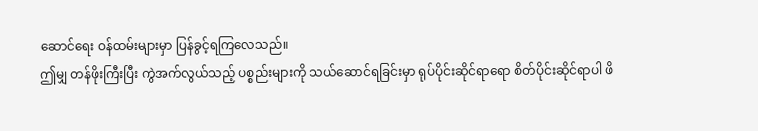ဆောင်ရေး ဝန်ထမ်းများမှာ ပြန်ခွင့်ရကြလေသည်။
ဤမျှ တန်ဖိုးကြီးပြီး ကွဲအက်လွယ်သည့် ပစ္စည်းများကို သယ်ဆောင်ရခြင်းမှာ ရုပ်ပိုင်းဆိုင်ရာရော စိတ်ပိုင်းဆိုင်ရာပါ ဖိ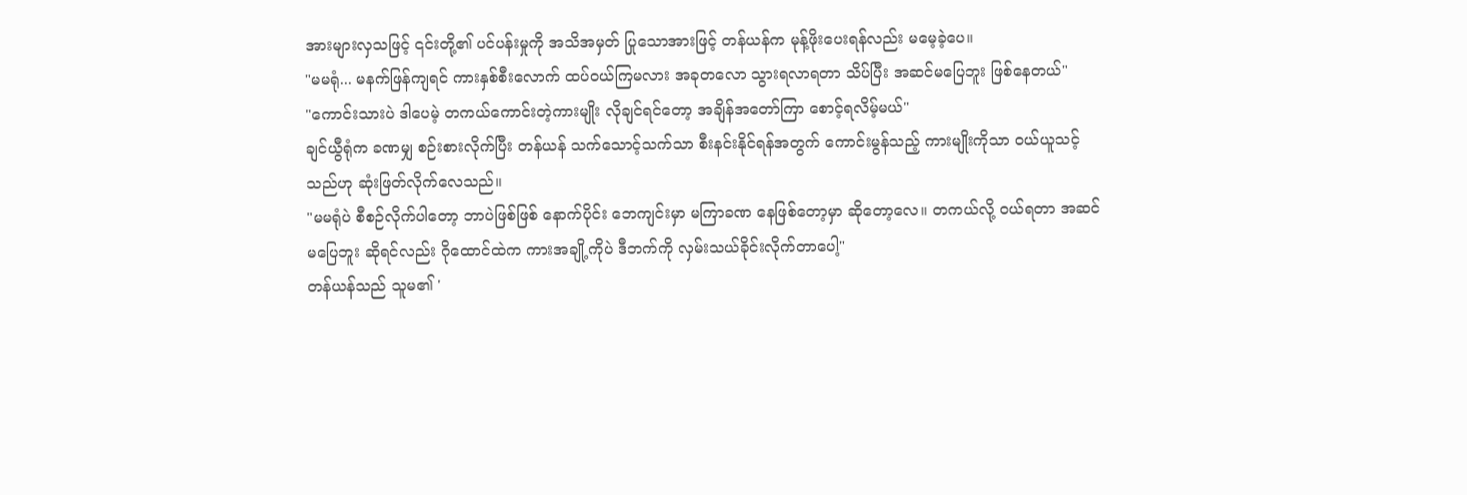အားများလှသဖြင့် ၎င်းတို့၏ ပင်ပန်းမှုကို အသိအမှတ် ပြုသောအားဖြင့် တန်ယန်က မုန့်ဖိုးပေးရန်လည်း မမေ့ခဲ့ပေ။
"မမရုံ... မနက်ဖြန်ကျရင် ကားနှစ်စီးလောက် ထပ်ဝယ်ကြမလား အခုတလော သွားရလာရတာ သိပ်ပြီး အဆင်မပြေဘူး ဖြစ်နေတယ်"
"ကောင်းသားပဲ ဒါပေမဲ့ တကယ်ကောင်းတဲ့ကားမျိုး လိုချင်ရင်တော့ အချိန်အတော်ကြာ စောင့်ရလိမ့်မယ်"
ချင်ယွီရုံက ခဏမျှ စဉ်းစားလိုက်ပြီး တန်ယန် သက်သောင့်သက်သာ စီးနင်းနိုင်ရန်အတွက် ကောင်းမွန်သည့် ကားမျိုးကိုသာ ဝယ်ယူသင့်သည်ဟု ဆုံးဖြတ်လိုက်လေသည်။
"မမရုံပဲ စီစဉ်လိုက်ပါတော့ ဘာပဲဖြစ်ဖြစ် နောက်ပိုင်း ဘေကျင်းမှာ မကြာခဏ နေဖြစ်တော့မှာ ဆိုတော့လေ။ တကယ်လို့ ဝယ်ရတာ အဆင်မပြေဘူး ဆိုရင်လည်း ဂိုထောင်ထဲက ကားအချို့ကိုပဲ ဒီဘက်ကို လှမ်းသယ်ခိုင်းလိုက်တာပေါ့"
တန်ယန်သည် သူမ၏ '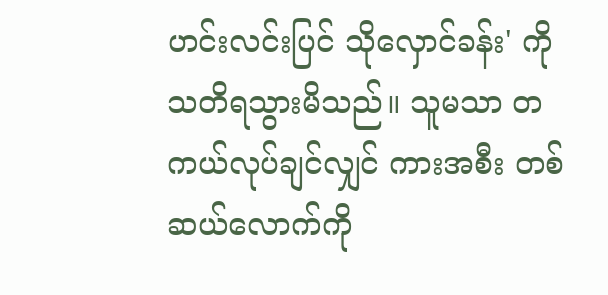ဟင်းလင်းပြင် သိုလှောင်ခန်း' ကို သတိရသွားမိသည်။ သူမသာ တကယ်လုပ်ချင်လျှင် ကားအစီး တစ်ဆယ်လောက်ကို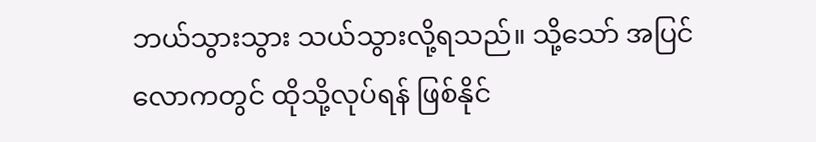ဘယ်သွားသွား သယ်သွားလို့ရသည်။ သို့သော် အပြင်လောကတွင် ထိုသို့လုပ်ရန် ဖြစ်နိုင်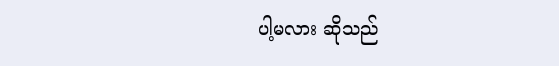ပါ့မလား ဆိုသည်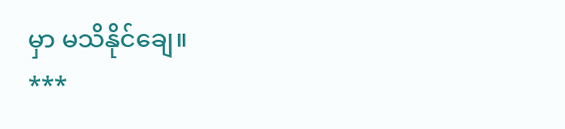မှာ မသိနိုင်ချေ။
***